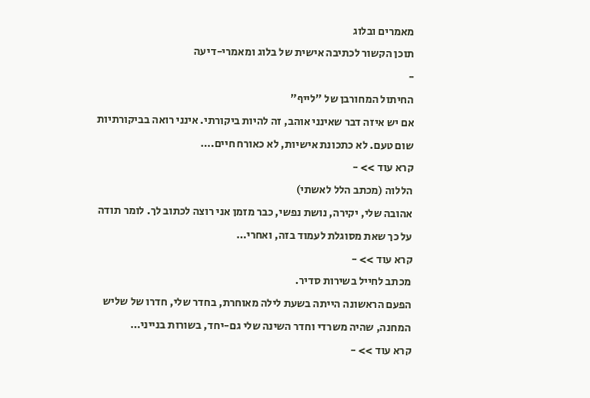מאמרים ובלוג
תוכן הקשור לכתיבה אישית של בלוג ומאמרי-דיעה
-
החיתול המחורבן של "לייף"
אם יש איזה דבר שאינני אוהב, זה להיות ביקורתי. אינני רואה בביקורתיות שום טעם. לא כתכונת אישיות, לא כאורח חיים.…
קרא עוד >> -
הללוה (מכתב הלל לאשתי)
אהובה שלי, יקירה, נושת נפשי, כבר מזמן אני רוצה לכתוב לך. לומר תודה על כך שאת מסוגלת לעמוד בזה, ואחרי…
קרא עוד >> -
מכתב לחייל בשירות סדיר.
הפעם הראשונה הייתה בשעת לילה מאוחרת, בחדר שלי, חדרו של שליש המחנה, שהיה משרדי וחדר השינה שלי גם-יחד, בשורות בנייני…
קרא עוד >> -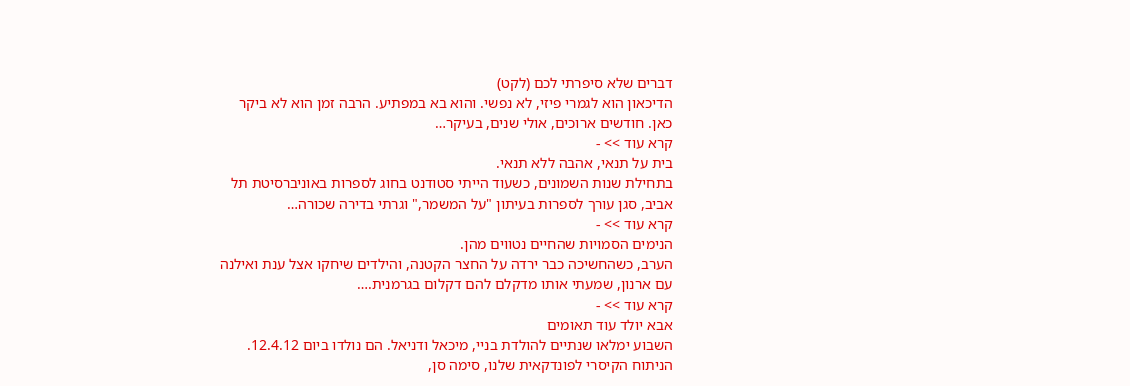דברים שלא סיפרתי לכם (לקט)
הדיכאון הוא לגמרי פיזי, לא נפשי. והוא בא במפתיע. הרבה זמן הוא לא ביקר כאן. חודשים ארוכים, אולי שנים, בעיקר…
קרא עוד >> -
בית על תנאי, אהבה ללא תנאי.
בתחילת שנות השמונים, כשעוד הייתי סטודנט בחוג לספרות באוניברסיטת תל אביב, סגן עורך לספרות בעיתון "על המשמר," וגרתי בדירה שכורה…
קרא עוד >> -
הנימים הסמויות שהחיים נטווים מהן.
הערב, כשהחשיכה כבר ירדה על החצר הקטנה, והילדים שיחקו אצל ענת ואילנה עם ארנון, שמעתי אותו מדקלם להם דקלום בגרמנית.…
קרא עוד >> -
אבא יולד עוד תאומים
השבוע ימלאו שנתיים להולדת בניי, מיכאל ודניאל. הם נולדו ביום 12.4.12. הניתוח הקיסרי לפונדקאית שלנו, סימה סן,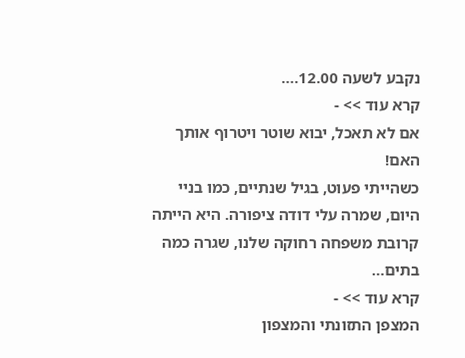נקבע לשעה 12.00.…
קרא עוד >> -
אם לא תאכל, יבוא שוטר ויטרוף אותך האם!
כשהייתי פעוט, בגיל שנתיים, כמו בניי היום, שמרה עלי דודה ציפורה. היא הייתה קרובת משפחה רחוקה שלנו, שגרה כמה בתים…
קרא עוד >> -
המצפן התזונתי והמצפון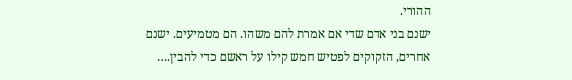ההורי.
ישנם בני אדם שדי אם אמרת להם משהו. הם מטמיעים. ישנם אחרים, הזקוקים לפטיש חמש קילו על ראשם כדי להבין.…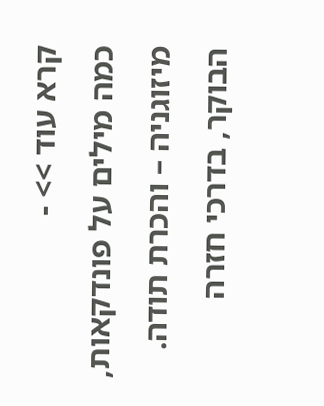קרא עוד >> -
כמה מילים על פונדקאות, מיזוגניה – והכרת תודה.
הבוקר, בדרכי חזרה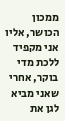ממכון הכושר, אליו אני מקפיד ללכת מדי בוקר, אחרי שאני מביא לגן את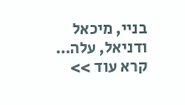בניי, מיכאל ודניאל, עלה…
קרא עוד >>